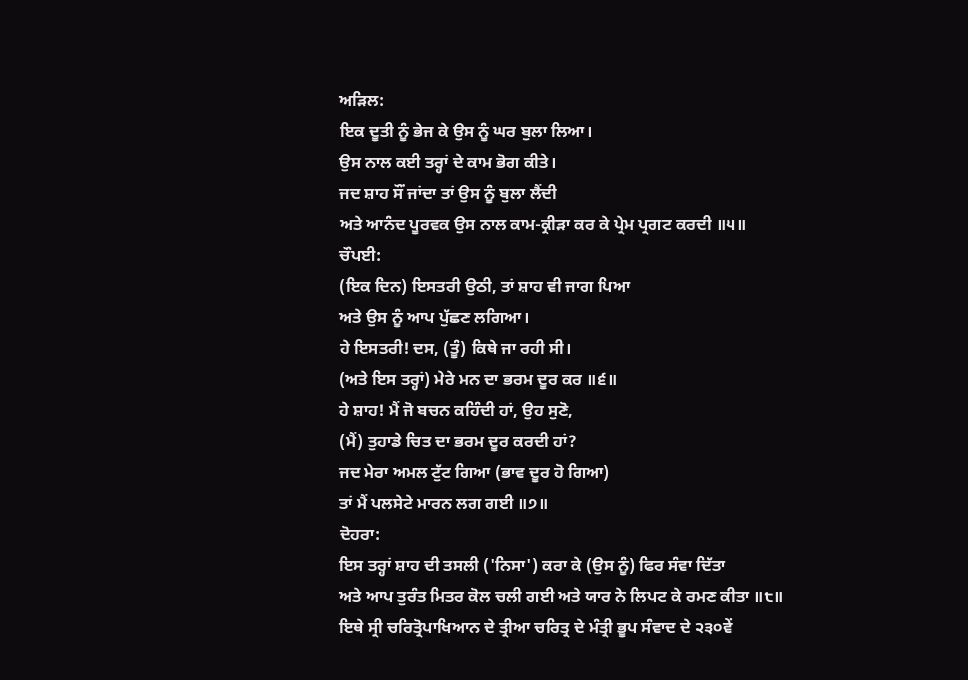ਅੜਿਲ:
ਇਕ ਦੂਤੀ ਨੂੰ ਭੇਜ ਕੇ ਉਸ ਨੂੰ ਘਰ ਬੁਲਾ ਲਿਆ।
ਉਸ ਨਾਲ ਕਈ ਤਰ੍ਹਾਂ ਦੇ ਕਾਮ ਭੋਗ ਕੀਤੇ।
ਜਦ ਸ਼ਾਹ ਸੌਂ ਜਾਂਦਾ ਤਾਂ ਉਸ ਨੂੰ ਬੁਲਾ ਲੈਂਦੀ
ਅਤੇ ਆਨੰਦ ਪੂਰਵਕ ਉਸ ਨਾਲ ਕਾਮ-ਕ੍ਰੀੜਾ ਕਰ ਕੇ ਪ੍ਰੇਮ ਪ੍ਰਗਟ ਕਰਦੀ ॥੫॥
ਚੌਪਈ:
(ਇਕ ਦਿਨ) ਇਸਤਰੀ ਉਠੀ, ਤਾਂ ਸ਼ਾਹ ਵੀ ਜਾਗ ਪਿਆ
ਅਤੇ ਉਸ ਨੂੰ ਆਪ ਪੁੱਛਣ ਲਗਿਆ।
ਹੇ ਇਸਤਰੀ! ਦਸ, (ਤੂੰ) ਕਿਥੇ ਜਾ ਰਹੀ ਸੀ।
(ਅਤੇ ਇਸ ਤਰ੍ਹਾਂ) ਮੇਰੇ ਮਨ ਦਾ ਭਰਮ ਦੂਰ ਕਰ ॥੬॥
ਹੇ ਸ਼ਾਹ! ਮੈਂ ਜੋ ਬਚਨ ਕਹਿੰਦੀ ਹਾਂ, ਉਹ ਸੁਣੋ,
(ਮੈਂ) ਤੁਹਾਡੇ ਚਿਤ ਦਾ ਭਰਮ ਦੂਰ ਕਰਦੀ ਹਾਂ?
ਜਦ ਮੇਰਾ ਅਮਲ ਟੁੱਟ ਗਿਆ (ਭਾਵ ਦੂਰ ਹੋ ਗਿਆ)
ਤਾਂ ਮੈਂ ਪਲਸੇਟੇ ਮਾਰਨ ਲਗ ਗਈ ॥੭॥
ਦੋਹਰਾ:
ਇਸ ਤਰ੍ਹਾਂ ਸ਼ਾਹ ਦੀ ਤਸਲੀ ('ਨਿਸਾ') ਕਰਾ ਕੇ (ਉਸ ਨੂੰ) ਫਿਰ ਸੰਵਾ ਦਿੱਤਾ
ਅਤੇ ਆਪ ਤੁਰੰਤ ਮਿਤਰ ਕੋਲ ਚਲੀ ਗਈ ਅਤੇ ਯਾਰ ਨੇ ਲਿਪਟ ਕੇ ਰਮਣ ਕੀਤਾ ॥੮॥
ਇਥੇ ਸ੍ਰੀ ਚਰਿਤ੍ਰੋਪਾਖਿਆਨ ਦੇ ਤ੍ਰੀਆ ਚਰਿਤ੍ਰ ਦੇ ਮੰਤ੍ਰੀ ਭੂਪ ਸੰਵਾਦ ਦੇ ੨੩੦ਵੇਂ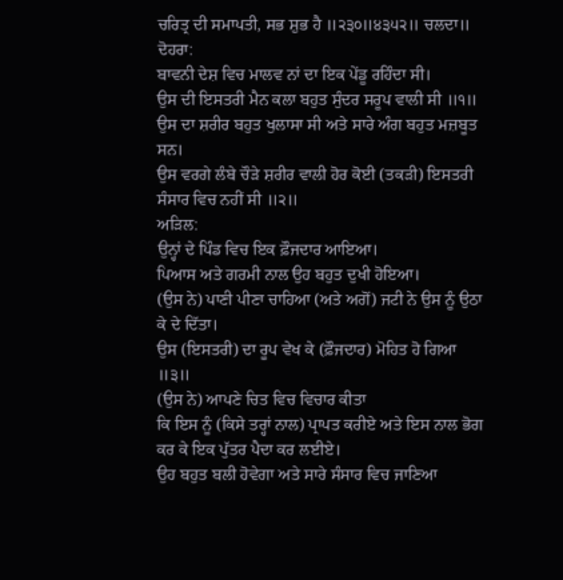ਚਰਿਤ੍ਰ ਦੀ ਸਮਾਪਤੀ, ਸਭ ਸ਼ੁਭ ਹੈ ॥੨੩੦॥੪੩੫੨॥ ਚਲਦਾ॥
ਦੋਹਰਾ:
ਬਾਵਨੀ ਦੇਸ਼ ਵਿਚ ਮਾਲਵ ਨਾਂ ਦਾ ਇਕ ਪੇਂਡੂ ਰਹਿੰਦਾ ਸੀ।
ਉਸ ਦੀ ਇਸਤਰੀ ਮੈਨ ਕਲਾ ਬਹੁਤ ਸੁੰਦਰ ਸਰੂਪ ਵਾਲੀ ਸੀ ॥੧॥
ਉਸ ਦਾ ਸ਼ਰੀਰ ਬਹੁਤ ਖੁਲਾਸਾ ਸੀ ਅਤੇ ਸਾਰੇ ਅੰਗ ਬਹੁਤ ਮਜ਼ਬੂਤ ਸਨ।
ਉਸ ਵਰਗੇ ਲੰਬੇ ਚੌੜੇ ਸ਼ਰੀਰ ਵਾਲੀ ਹੋਰ ਕੋਈ (ਤਕੜੀ) ਇਸਤਰੀ ਸੰਸਾਰ ਵਿਚ ਨਹੀਂ ਸੀ ॥੨॥
ਅੜਿਲ:
ਉਨ੍ਹਾਂ ਦੇ ਪਿੰਡ ਵਿਚ ਇਕ ਫ਼ੌਜਦਾਰ ਆਇਆ।
ਪਿਆਸ ਅਤੇ ਗਰਮੀ ਨਾਲ ਉਹ ਬਹੁਤ ਦੁਖੀ ਹੋਇਆ।
(ਉਸ ਨੇ) ਪਾਣੀ ਪੀਣਾ ਚਾਹਿਆ (ਅਤੇ ਅਗੋਂ) ਜਟੀ ਨੇ ਉਸ ਨੂੰ ਉਠਾ ਕੇ ਦੇ ਦਿੱਤਾ।
ਉਸ (ਇਸਤਰੀ) ਦਾ ਰੂਪ ਵੇਖ ਕੇ (ਫ਼ੌਜਦਾਰ) ਮੋਹਿਤ ਹੋ ਗਿਆ ॥੩॥
(ਉਸ ਨੇ) ਆਪਣੇ ਚਿਤ ਵਿਚ ਵਿਚਾਰ ਕੀਤਾ
ਕਿ ਇਸ ਨੂੰ (ਕਿਸੇ ਤਰ੍ਹਾਂ ਨਾਲ) ਪ੍ਰਾਪਤ ਕਰੀਏ ਅਤੇ ਇਸ ਨਾਲ ਭੋਗ ਕਰ ਕੇ ਇਕ ਪੁੱਤਰ ਪੈਦਾ ਕਰ ਲਈਏ।
ਉਹ ਬਹੁਤ ਬਲੀ ਹੋਵੇਗਾ ਅਤੇ ਸਾਰੇ ਸੰਸਾਰ ਵਿਚ ਜਾਣਿਆ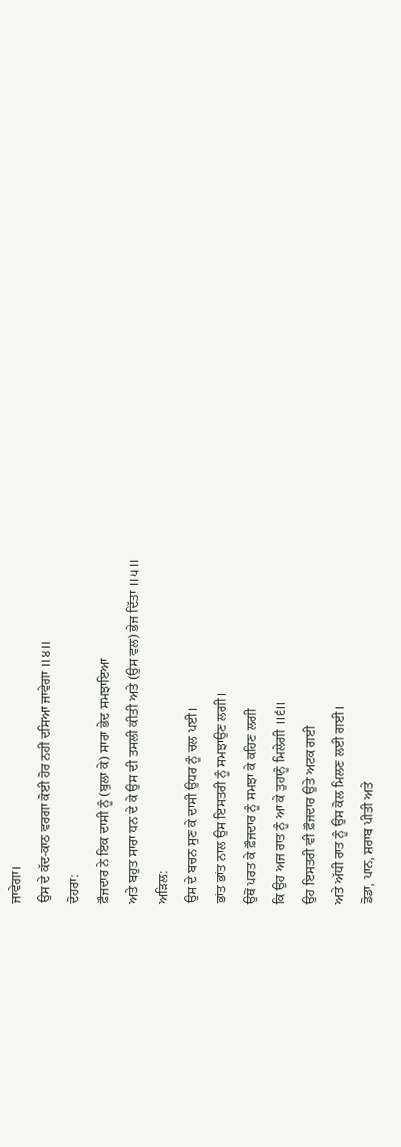ਜਾਵੇਗਾ।
ਉਸ ਦੇ ਕੱਦ-ਕਾਠ ਵਰਗਾ ਕੋਈ ਹੋਰ ਨਹੀਂ ਦਸਿਆ ਜਾਵੇਗਾ ॥੪॥
ਦੋਹਰਾ:
ਫ਼ੌਜਦਾਰ ਨੇ ਇਕ ਦਾਸੀ ਨੂੰ (ਬੁਲਾ ਕੇ) ਸਾਰਾ ਭੇਦ ਸਮਝਾਇਆ
ਅਤੇ ਬਹੁਤ ਸਾਰਾ ਧਨ ਦੇ ਕੇ ਉਸ ਦੀ ਤਸਲੀ ਕੀਤੀ ਅਤੇ (ਉਸ ਵਲ) ਭੇਜ ਦਿੱਤਾ ॥੫॥
ਅੜਿਲ:
ਉਸ ਦੇ ਬਚਨ ਸੁਣ ਕੇ ਦਾਸੀ ਉਧਰ ਨੂੰ ਚਲ ਪਈ।
ਭਾਂਤ ਭਾਂਤ ਨਾਲ ਉਸ ਇਸਤਰੀ ਨੂੰ ਸਮਝਾਉਣ ਲਗੀ।
ਉਥੋਂ ਪਰਤ ਕੇ ਫ਼ੌਜਦਾਰ ਨੂੰ ਸਮਝਾ ਕੇ ਕਹਿਣ ਲਗੀ
ਕਿ ਉਹ ਅਜ ਰਾਤ ਨੂੰ ਆ ਕੇ ਤੁਹਾਨੂੰ ਮਿਲੇਗੀ ॥੬॥
ਉਹ ਇਸਤਰੀ ਵੀ ਫ਼ੌਜਦਾਰ ਉਤੇ ਅਟਕ ਗਈ
ਅਤੇ ਅੱਧੀ ਰਾਤ ਨੂੰ ਉਸ ਕੋਲ ਮਿਲਣ ਲਈ ਗਈ।
ਡੋਡਾ, ਪਾਨ, ਸ਼ਰਾਬ ਪੀਤੀ ਅਤੇ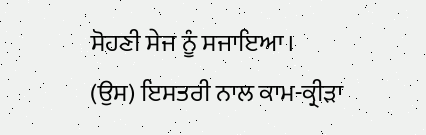ਸੋਹਣੀ ਸੇਜ ਨੂੰ ਸਜਾਇਆ।
(ਉਸ) ਇਸਤਰੀ ਨਾਲ ਕਾਮ-ਕ੍ਰੀੜਾ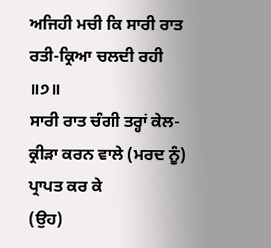ਅਜਿਹੀ ਮਚੀ ਕਿ ਸਾਰੀ ਰਾਤ ਰਤੀ-ਕ੍ਰਿਆ ਚਲਦੀ ਰਹੀ ॥੭॥
ਸਾਰੀ ਰਾਤ ਚੰਗੀ ਤਰ੍ਹਾਂ ਕੇਲ-ਕ੍ਰੀੜਾ ਕਰਨ ਵਾਲੇ (ਮਰਦ ਨੂੰ) ਪ੍ਰਾਪਤ ਕਰ ਕੇ
(ਉਹ)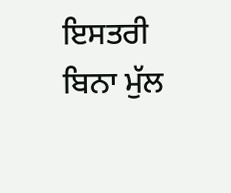ਇਸਤਰੀ ਬਿਨਾ ਮੁੱਲ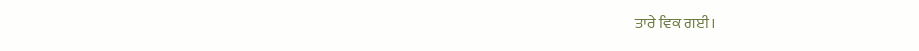ਤਾਰੇ ਵਿਕ ਗਈ।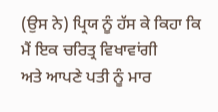(ਉਸ ਨੇ) ਪ੍ਰਿਯ ਨੂੰ ਹੱਸ ਕੇ ਕਿਹਾ ਕਿ ਮੈਂ ਇਕ ਚਰਿਤ੍ਰ ਵਿਖਾਵਾਂਗੀ
ਅਤੇ ਆਪਣੇ ਪਤੀ ਨੂੰ ਮਾਰ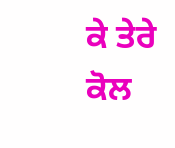ਕੇ ਤੇਰੇ ਕੋਲ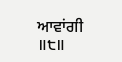ਆਵਾਂਗੀ ॥੮॥